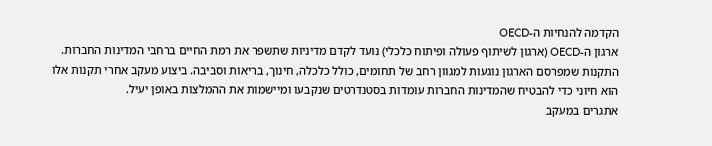הקדמה להנחיות ה-OECD
ארגון ה-OECD (ארגון לשיתוף פעולה ופיתוח כלכלי) נועד לקדם מדיניות שתשפר את רמת החיים ברחבי המדינות החברות. התקנות שמפרסם הארגון נוגעות למגוון רחב של תחומים, כולל כלכלה, חינוך, בריאות וסביבה. ביצוע מעקב אחרי תקנות אלו הוא חיוני כדי להבטיח שהמדינות החברות עומדות בסטנדרטים שנקבעו ומיישמות את ההמלצות באופן יעיל.
אתגרים במעקב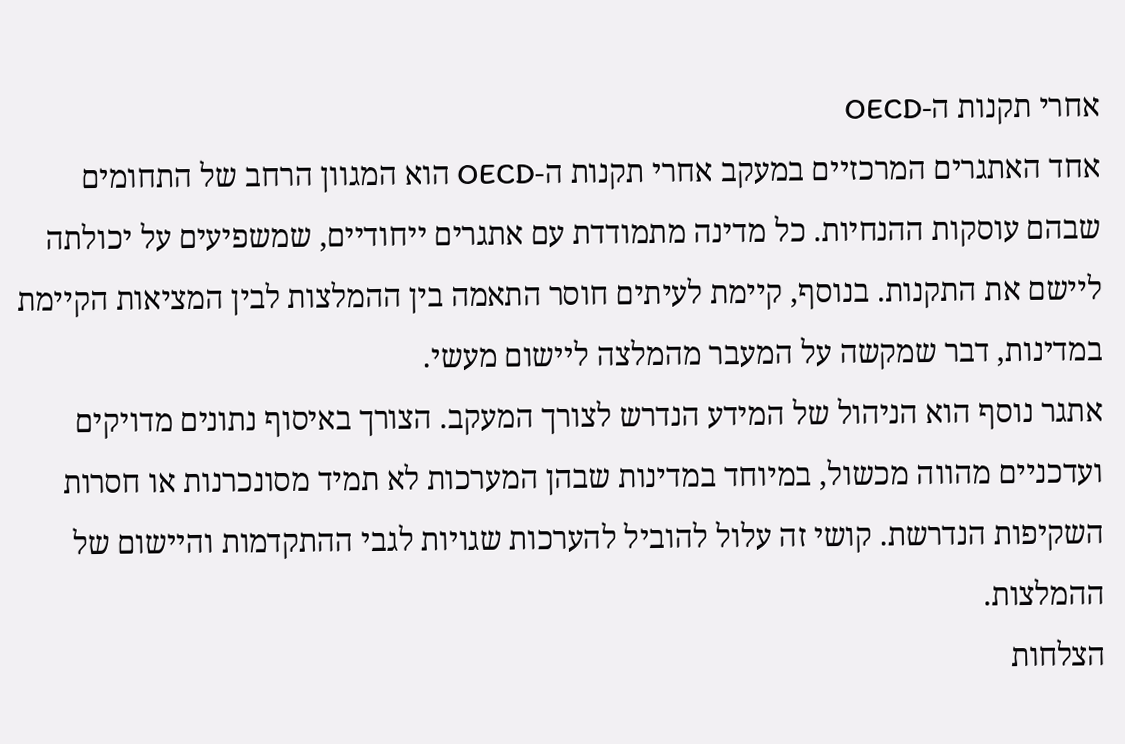אחרי תקנות ה-OECD
אחד האתגרים המרכזיים במעקב אחרי תקנות ה-OECD הוא המגוון הרחב של התחומים שבהם עוסקות ההנחיות. כל מדינה מתמודדת עם אתגרים ייחודיים, שמשפיעים על יכולתה ליישם את התקנות. בנוסף, קיימת לעיתים חוסר התאמה בין ההמלצות לבין המציאות הקיימת במדינות, דבר שמקשה על המעבר מהמלצה ליישום מעשי.
אתגר נוסף הוא הניהול של המידע הנדרש לצורך המעקב. הצורך באיסוף נתונים מדויקים ועדכניים מהווה מכשול, במיוחד במדינות שבהן המערכות לא תמיד מסונכרנות או חסרות השקיפות הנדרשת. קושי זה עלול להוביל להערכות שגויות לגבי ההתקדמות והיישום של ההמלצות.
הצלחות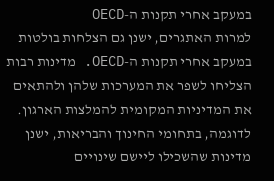במעקב אחרי תקנות ה-OECD
למרות האתגרים, ישנן גם הצלחות בולטות במעקב אחרי תקנות ה-OECD. מדינות רבות הצליחו לשפר את המערכות שלהן ולהתאים את המדיניות המקומית להמלצות הארגון. לדוגמה, בתחומי החינוך והבריאות, ישנן מדינות שהשכילו ליישם שינויים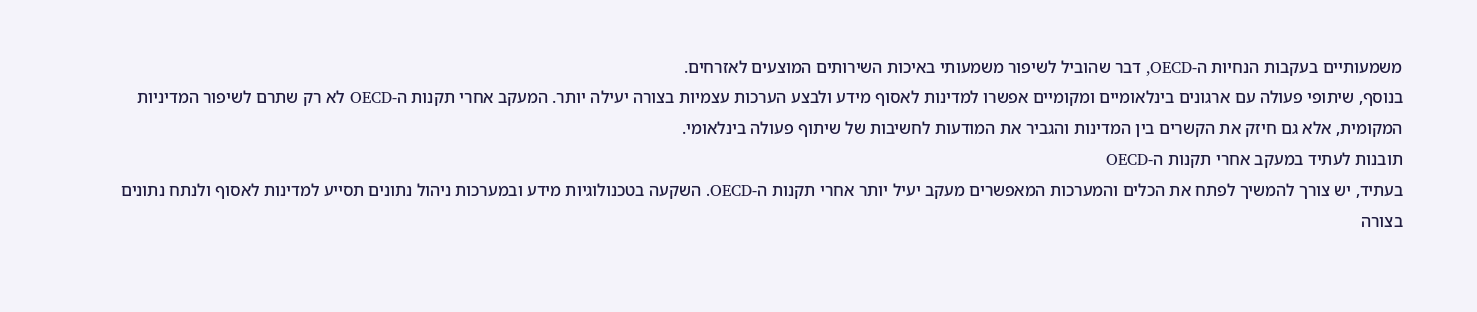משמעותיים בעקבות הנחיות ה-OECD, דבר שהוביל לשיפור משמעותי באיכות השירותים המוצעים לאזרחים.
בנוסף, שיתופי פעולה עם ארגונים בינלאומיים ומקומיים אפשרו למדינות לאסוף מידע ולבצע הערכות עצמיות בצורה יעילה יותר. המעקב אחרי תקנות ה-OECD לא רק שתרם לשיפור המדיניות המקומית, אלא גם חיזק את הקשרים בין המדינות והגביר את המודעות לחשיבות של שיתוף פעולה בינלאומי.
תובנות לעתיד במעקב אחרי תקנות ה-OECD
בעתיד, יש צורך להמשיך לפתח את הכלים והמערכות המאפשרים מעקב יעיל יותר אחרי תקנות ה-OECD. השקעה בטכנולוגיות מידע ובמערכות ניהול נתונים תסייע למדינות לאסוף ולנתח נתונים בצורה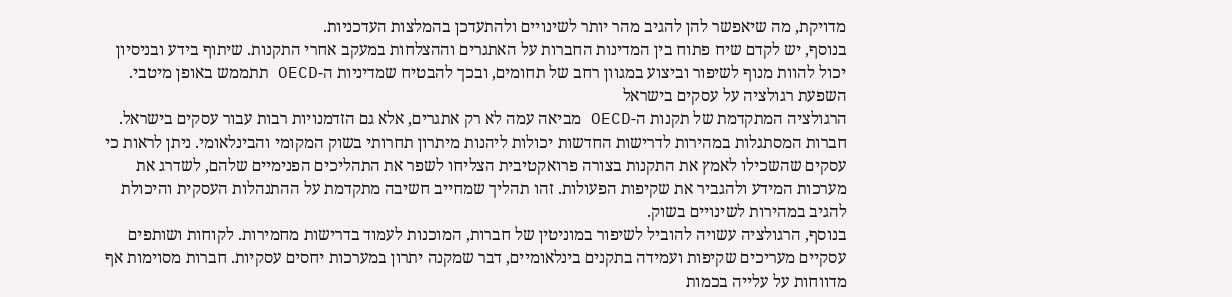מדויקת, מה שיאפשר להן להגיב מהר יותר לשינויים ולהתעדכן בהמלצות העדכניות.
בנוסף, יש לקדם שיח פתוח בין המדינות החברות על האתגרים וההצלחות במעקב אחרי התקנות. שיתוף בידע ובניסיון יכול להוות מנוף לשיפור וביצוע במגוון רחב של תחומים, ובכך להבטיח שמדיניות ה-OECD תתממש באופן מיטבי.
השפעת רגולציה על עסקים בישראל
הרגולציה המתקדמת של תקנות ה-OECD מביאה עמה לא רק אתגרים, אלא גם הזדמנויות רבות עבור עסקים בישראל. חברות המסתגלות במהירות לדרישות החדשות יכולות ליהנות מיתרון תחרותי בשוק המקומי והבינלאומי. ניתן לראות כי עסקים שהשכילו לאמץ את התקנות בצורה פרואקטיבית הצליחו לשפר את התהליכים הפנימיים שלהם, לשדרג את מערכות המידע ולהגביר את שקיפות הפעולות. זהו תהליך שמחייב חשיבה מתקדמת על ההתנהלות העסקית והיכולת להגיב במהירות לשינויים בשוק.
בנוסף, הרגולציה עשויה להוביל לשיפור במוניטין של חברות, המוכנות לעמוד בדרישות מחמירות. לקוחות ושותפים עסקיים מעריכים שקיפות ועמידה בתקנים בינלאומיים, דבר שמקנה יתרון במערכות יחסים עסקיות. חברות מסוימות אף מדווחות על עלייה בכמות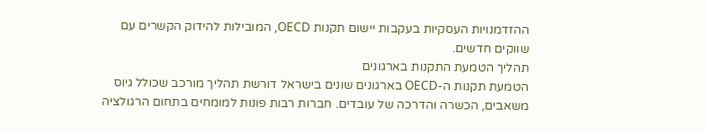ההזדמנויות העסקיות בעקבות יישום תקנות OECD, המובילות להידוק הקשרים עם שווקים חדשים.
תהליך הטמעת התקנות בארגונים
הטמעת תקנות ה-OECD בארגונים שונים בישראל דורשת תהליך מורכב שכולל גיוס משאבים, הכשרה והדרכה של עובדים. חברות רבות פונות למומחים בתחום הרגולציה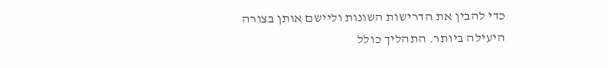כדי להבין את הדרישות השונות וליישם אותן בצורה היעילה ביותר. התהליך כולל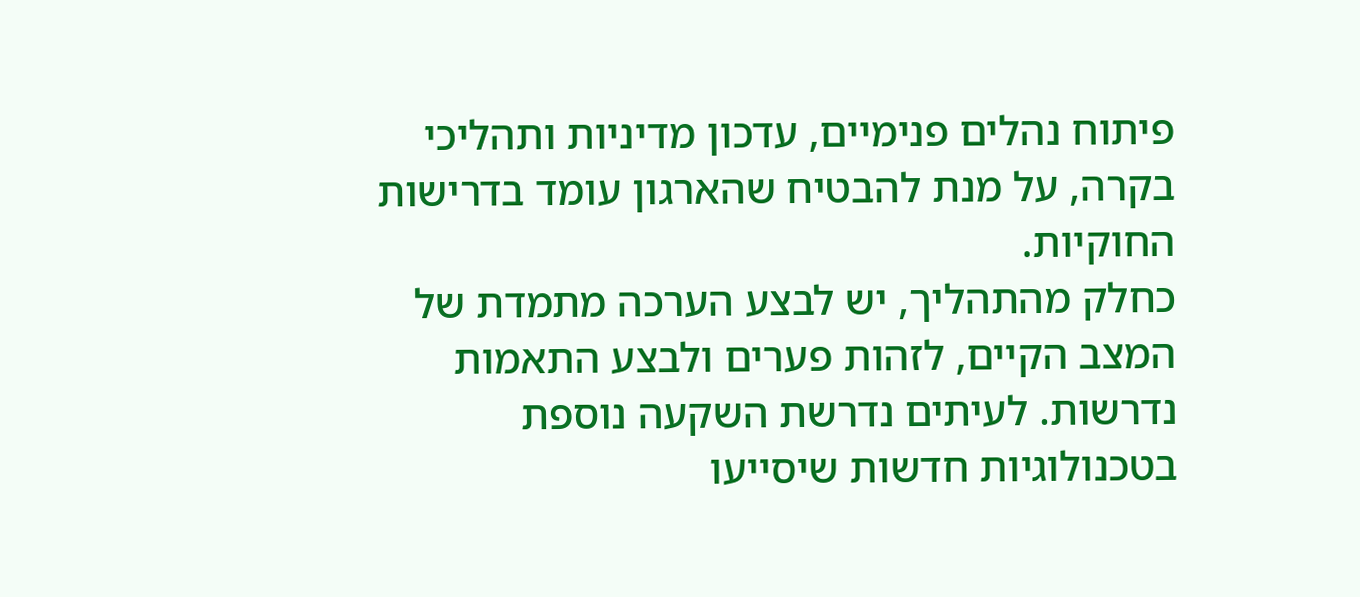פיתוח נהלים פנימיים, עדכון מדיניות ותהליכי בקרה, על מנת להבטיח שהארגון עומד בדרישות החוקיות.
כחלק מהתהליך, יש לבצע הערכה מתמדת של המצב הקיים, לזהות פערים ולבצע התאמות נדרשות. לעיתים נדרשת השקעה נוספת בטכנולוגיות חדשות שיסייעו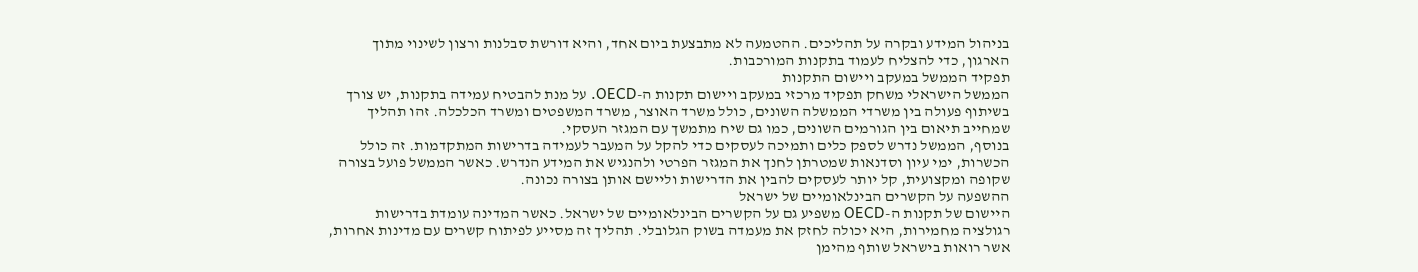בניהול המידע ובקרה על תהליכים. ההטמעה לא מתבצעת ביום אחד, והיא דורשת סבלנות ורצון לשינוי מתוך הארגון, כדי להצליח לעמוד בתקנות המורכבות.
תפקיד הממשל במעקב ויישום התקנות
הממשל הישראלי משחק תפקיד מרכזי במעקב ויישום תקנות ה-OECD. על מנת להבטיח עמידה בתקנות, יש צורך בשיתוף פעולה בין משרדי הממשלה השונים, כולל משרד האוצר, משרד המשפטים ומשרד הכלכלה. זהו תהליך שמחייב תיאום בין הגורמים השונים, כמו גם שיח מתמשך עם המגזר העסקי.
בנוסף, הממשל נדרש לספק כלים ותמיכה לעסקים כדי להקל על המעבר לעמידה בדרישות המתקדמות. זה כולל הכשרות, ימי עיון וסדנאות שמטרתן לחנך את המגזר הפרטי ולהנגיש את המידע הנדרש. כאשר הממשל פועל בצורה שקופה ומקצועית, קל יותר לעסקים להבין את הדרישות וליישם אותן בצורה נכונה.
ההשפעה על הקשרים הבינלאומיים של ישראל
היישום של תקנות ה-OECD משפיע גם על הקשרים הבינלאומיים של ישראל. כאשר המדינה עומדת בדרישות רגולציה מחמירות, היא יכולה לחזק את מעמדה בשוק הגלובלי. תהליך זה מסייע לפיתוח קשרים עם מדינות אחרות, אשר רואות בישראל שותף מהימן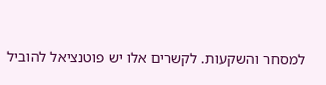למסחר והשקעות. לקשרים אלו יש פוטנציאל להוביל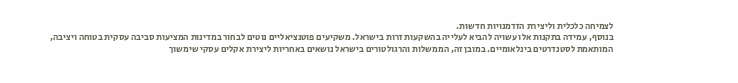לצמיחה כלכלית וליצירת הזדמנויות חדשות.
בנוסף, עמידה בתקנות אלו עשויה להביא לעלייה בהשקעות זרות בישראל. משקיעים פוטנציאליים נוטים לבחור במדינות המציעות סביבה עסקית בטוחה ויציבה, המותאמת לסטנדרטים בינלאומיים. במובן זה, הממשלות והרגולטורים בישראל נושאים באחריות ליצירת אקלים עסקי שימשוך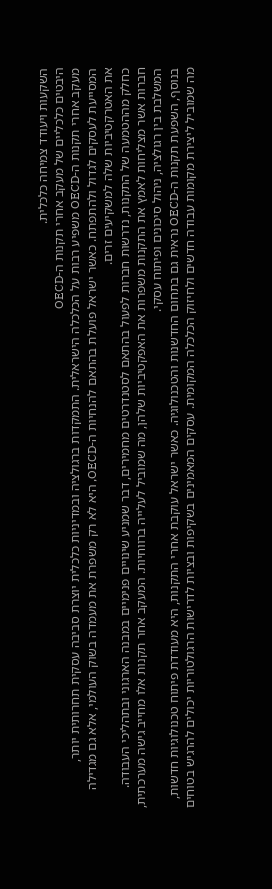השקעות ויעודד צמיחה כלכלית.
היבטים כלכליים של מעקב אחרי תקנות ה-OECD
מעקב אחרי תקנות ה-OECD משפיע רבות על הכלכלה הישראלית. התמקדות ברגולציה ובמדיניות כלכלית יוצרת סביבה עסקית תחרותית יותר, המסייעת לעסקים לגדול ולהתפתח. כאשר ישראל פועלת בהתאם להנחיות ה-OECD, היא לא רק משפרת את מעמדה בשוק העולמי, אלא גם מגדילה את האטרקטיביות שלה למשקיעים זרים.
כחלק מההטמעה של התקנות, נדרשות חברות לפעול בהתאם לסטנדרטים מחמירים, דבר שמניע שינויים פנימיים במבנה הארגוני ובתהליכי העבודה. חברות אשר מצליחות לאמץ את התקנות משפרות את האפקטיביות שלהן, מה שמוביל לעלייה ברווחיות. המעקב אחר תקנות אלו מחייב גישה מערכתית, המשלבת בין רגולציה, ניהול סיכונים ופיתוח עסקי.
בנוסף, השפעת תקנות ה-OECD נראית גם בתחום החדשנות והטכנולוגיה. כאשר ישראל עוקבת אחרי התקנות, היא מעודדת פיתוח טכנולוגיות חדשות, מה שמוביל ליצירת מקומות עבודה חדשים ולחיזוק הכלכלה המקומית. עסקים המאמינים בשקיפות ובציות לדרישות הרגולטוריות יכולים להרגיש בטוחים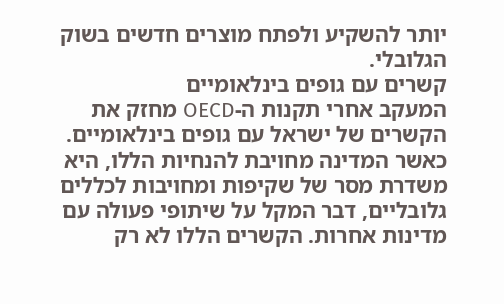יותר להשקיע ולפתח מוצרים חדשים בשוק הגלובלי.
קשרים עם גופים בינלאומיים
המעקב אחרי תקנות ה-OECD מחזק את הקשרים של ישראל עם גופים בינלאומיים. כאשר המדינה מחויבת להנחיות הללו, היא משדרת מסר של שקיפות ומחויבות לכללים גלובליים, דבר המקל על שיתופי פעולה עם מדינות אחרות. הקשרים הללו לא רק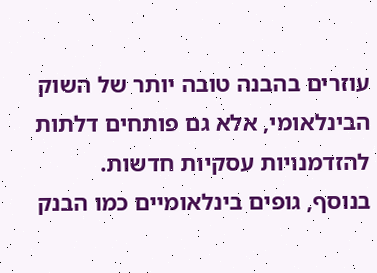עוזרים בהבנה טובה יותר של השוק הבינלאומי, אלא גם פותחים דלתות להזדמנויות עסקיות חדשות.
בנוסף, גופים בינלאומיים כמו הבנק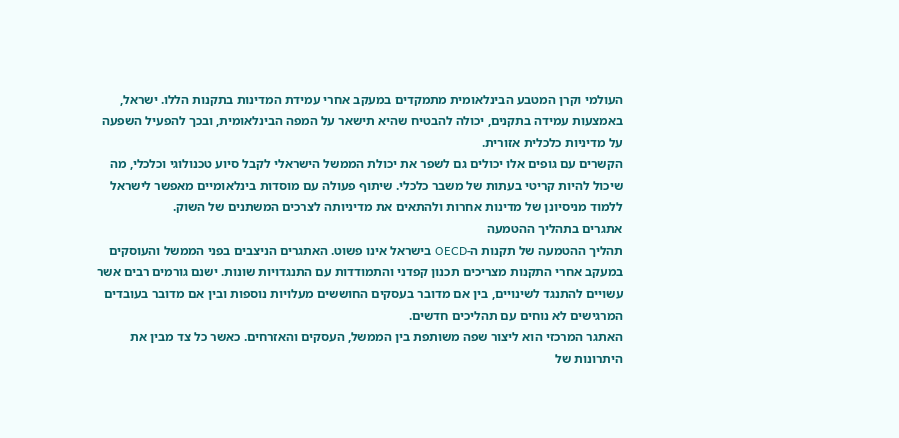העולמי וקרן המטבע הבינלאומית מתמקדים במעקב אחרי עמידת המדינות בתקנות הללו. ישראל, באמצעות עמידה בתקנים, יכולה להבטיח שהיא תישאר על המפה הבינלאומית, ובכך להפעיל השפעה על מדיניות כלכלית אזורית.
הקשרים עם גופים אלו יכולים גם לשפר את יכולת הממשל הישראלי לקבל סיוע טכנולוגי וכלכלי, מה שיכול להיות קריטי בעתות של משבר כלכלי. שיתוף פעולה עם מוסדות בינלאומיים מאפשר לישראל ללמוד מניסיונן של מדינות אחרות ולהתאים את מדיניותה לצרכים המשתנים של השוק.
אתגרים בתהליך ההטמעה
תהליך ההטמעה של תקנות ה-OECD בישראל אינו פשוט. האתגרים הניצבים בפני הממשל והעוסקים במעקב אחרי התקנות מצריכים תכנון קפדני והתמודדות עם התנגדויות שונות. ישנם גורמים רבים אשר עשויים להתנגד לשינויים, בין אם מדובר בעסקים החוששים מעלויות נוספות ובין אם מדובר בעובדים המרגישים לא נוחים עם תהליכים חדשים.
האתגר המרכזי הוא ליצור שפה משותפת בין הממשל, העסקים והאזרחים. כאשר כל צד מבין את היתרונות של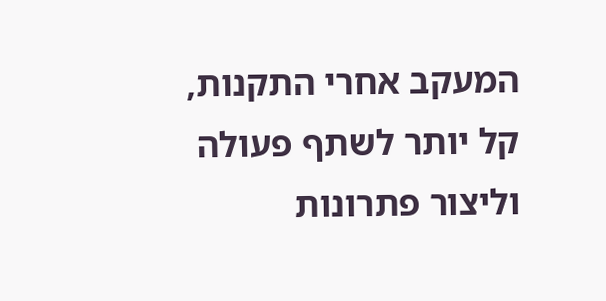המעקב אחרי התקנות, קל יותר לשתף פעולה וליצור פתרונות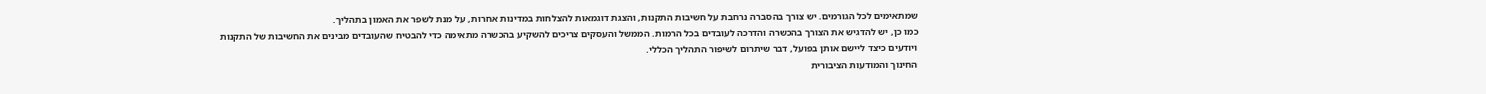שמתאימים לכל הגורמים. יש צורך בהסברה נרחבת על חשיבות התקנות, והצגת דוגמאות להצלחות במדינות אחרות, על מנת לשפר את האמון בתהליך.
כמו כן, יש להדגיש את הצורך בהכשרה והדרכה לעובדים בכל הרמות. הממשל והעסקים צריכים להשקיע בהכשרה מתאימה כדי להבטיח שהעובדים מבינים את החשיבות של התקנות ויודעים כיצד ליישם אותן בפועל, דבר שיתרום לשיפור התהליך הכללי.
החינוך והמודעות הציבורית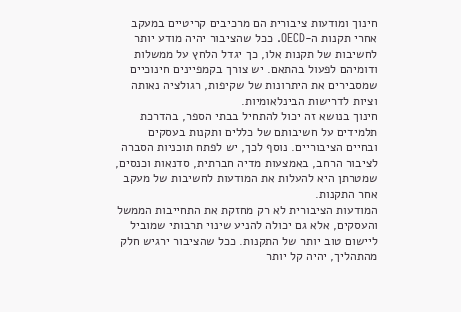חינוך ומודעות ציבורית הם מרכיבים קריטיים במעקב אחרי תקנות ה-OECD. ככל שהציבור יהיה מודע יותר לחשיבות של תקנות אלו, כך יגדל הלחץ על ממשלות ודומיהם לפעול בהתאם. יש צורך בקמפיינים חינוכיים שמסבירים את היתרונות של שקיפות, רגולציה נאותה וציות לדרישות הבינלאומיות.
חינוך בנושא זה יכול להתחיל בבתי הספר, בהדרכת תלמידים על חשיבותם של כללים ותקנות בעסקים ובחיים הציבוריים. נוסף לכך, יש לפתח תוכניות הסברה לציבור הרחב, באמצעות מדיה חברתית, סדנאות וכנסים, שמטרתן היא להעלות את המודעות לחשיבות של מעקב אחר התקנות.
המודעות הציבורית לא רק מחזקת את התחייבות הממשל והעסקים, אלא גם יכולה להניע שינוי תרבותי שמוביל ליישום טוב יותר של התקנות. ככל שהציבור ירגיש חלק מהתהליך, יהיה קל יותר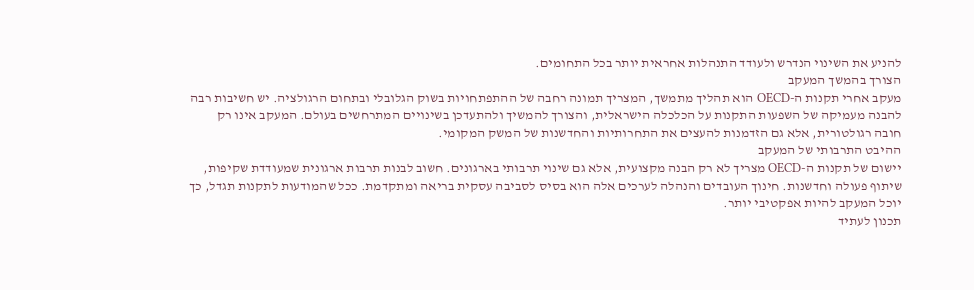להניע את השינוי הנדרש ולעודד התנהלות אחראית יותר בכל התחומים.
הצורך בהמשך המעקב
מעקב אחרי תקנות ה-OECD הוא תהליך מתמשך, המצריך תמונה רחבה של ההתפתחויות בשוק הגלובלי ובתחום הרגולציה. יש חשיבות רבה להבנה מעמיקה של השפעות התקנות על הכלכלה הישראלית, והצורך להמשיך ולהתעדכן בשינויים המתרחשים בעולם. המעקב אינו רק חובה רגולטורית, אלא גם הזדמנות להעצים את התחרותיות והחדשנות של המשק המקומי.
ההיבט התרבותי של המעקב
יישום של תקנות ה-OECD מצריך לא רק הבנה מקצועית, אלא גם שינוי תרבותי בארגונים. חשוב לבנות תרבות ארגונית שמעודדת שקיפות, שיתוף פעולה וחדשנות. חינוך העובדים והנהלה לערכים אלה הוא בסיס לסביבה עסקית בריאה ומתקדמת. ככל שהמודעות לתקנות תגדל, כך יוכל המעקב להיות אפקטיבי יותר.
תכנון לעתיד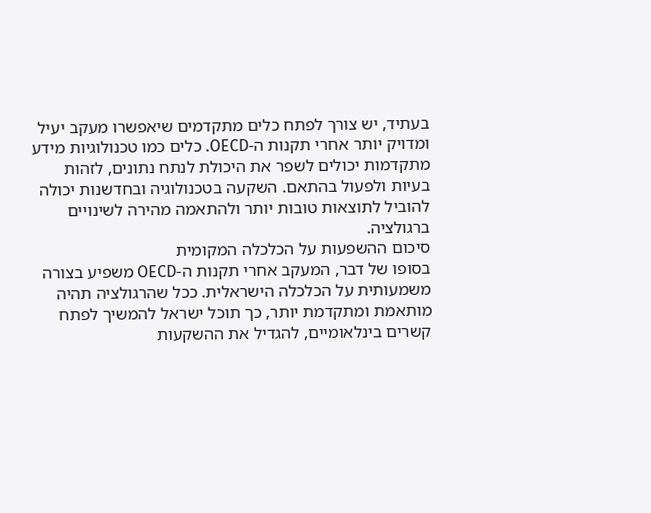בעתיד, יש צורך לפתח כלים מתקדמים שיאפשרו מעקב יעיל ומדויק יותר אחרי תקנות ה-OECD. כלים כמו טכנולוגיות מידע מתקדמות יכולים לשפר את היכולת לנתח נתונים, לזהות בעיות ולפעול בהתאם. השקעה בטכנולוגיה ובחדשנות יכולה להוביל לתוצאות טובות יותר ולהתאמה מהירה לשינויים ברגולציה.
סיכום ההשפעות על הכלכלה המקומית
בסופו של דבר, המעקב אחרי תקנות ה-OECD משפיע בצורה משמעותית על הכלכלה הישראלית. ככל שהרגולציה תהיה מותאמת ומתקדמת יותר, כך תוכל ישראל להמשיך לפתח קשרים בינלאומיים, להגדיל את ההשקעות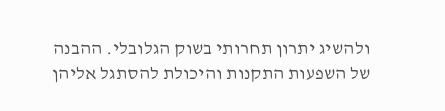ולהשיג יתרון תחרותי בשוק הגלובלי. ההבנה של השפעות התקנות והיכולת להסתגל אליהן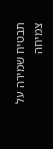תבטיח שמירה על צמיחה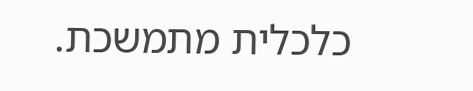כלכלית מתמשכת.